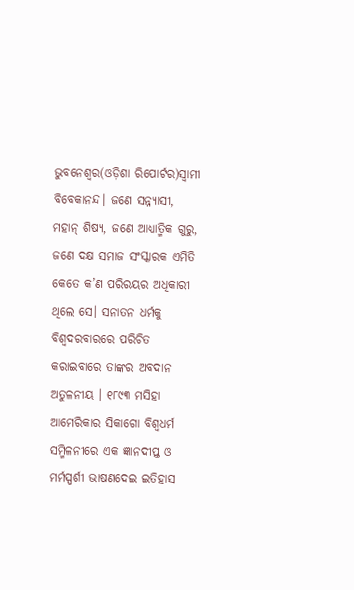ଭୁବନେଶ୍ୱର(ଓଡ଼ିଶା ରିପୋର୍ଟର)ସ୍ୱାମୀ ବିବେକାନନ୍ଦ। ଜଣେ ସନ୍ନ୍ୟାସୀ, ମହାନ୍ ଶିଷ୍ୟ, ଜଣେ ଆଧ୍ୟାତ୍ମିକ ଗୁରୁ, ଜଣେ ଦକ୍ଷ ସମାଜ ସଂସ୍କାରକ ଏମିତି କେତେ କ’ଣ ପରିରୟର ଅଧିକାରୀ ଥିଲେ ସେ। ସନାତନ ଧର୍ମକୁ ବିଶ୍ୱଦରବାରରେ ପରିଚିତ କରାଇବାରେ ତାଙ୍କର ଅବଦାନ ଅତୁଳନୀୟ । ୧୮୯୩ ମସିହା ଆମେରିକାର ସିକାଗୋ ବିଶ୍ୱଧର୍ମ ସମ୍ମିଳନୀରେ ଏକ ଜ୍ଞାନଦୀପ୍ତ ଓ ମର୍ମସ୍ପର୍ଶୀ ଭାଷଣଦେଇ ଇତିହାସ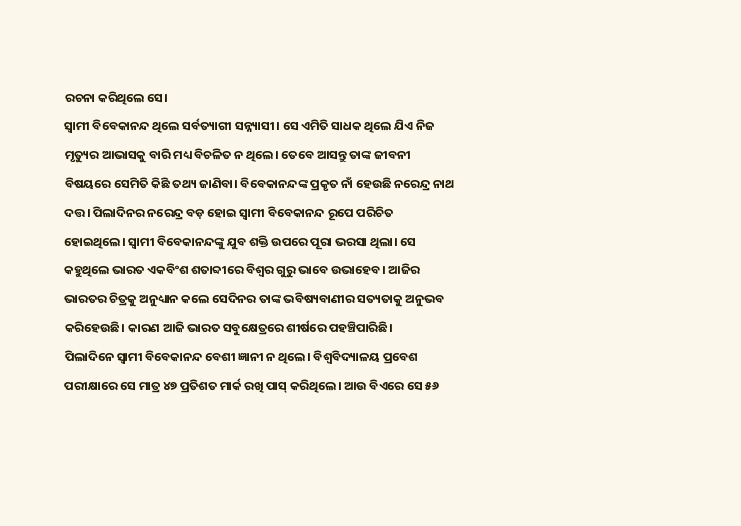ରଚନା କରିଥିଲେ ସେ।
ସ୍ୱାମୀ ବିବେକାନନ୍ଦ ଥିଲେ ସର୍ବତ୍ୟାଗୀ ସନ୍ନ୍ୟାସୀ। ସେ ଏମିତି ସାଧକ ଥିଲେ ଯିଏ ନିଜ ମୃତ୍ୟୁର ଆଭାସକୁ ବାରି ମଧ୍ୟ ବିଚଳିତ ନ ଥିଲେ। ତେବେ ଆସନ୍ତୁ ତାଙ୍କ ଜୀବନୀ ବିଷୟରେ ସେମିତି କିଛି ତଥ୍ୟ ଜାଣିବା। ବିବେକାନନ୍ଦଙ୍କ ପ୍ରକୃତ ନାଁ ହେଉଛି ନରେନ୍ଦ୍ର ନାଥ ଦତ୍ତ। ପିଲାଦିନର ନରେନ୍ଦ୍ର ବଡ଼ ହୋଇ ସ୍ୱାମୀ ବିବେକାନନ୍ଦ ରୂପେ ପରିଚିତ ହୋଇଥିଲେ। ସ୍ୱାମୀ ବିବେକାନନ୍ଦଙ୍କୁ ଯୁବ ଶକ୍ତି ଉପରେ ପୂରା ଭରସା ଥିଲା। ସେ କହୁଥିଲେ ଭାରତ ଏକବିଂଶ ଶତାବ୍ଦୀରେ ବିଶ୍ୱର ଗୁରୁ ଭାବେ ଉଭାହେବ। ଆଜିର ଭାରତର ଚିତ୍ରକୁ ଅନୁଧ୍ୟାନ କଲେ ସେଦିନର ତାଙ୍କ ଭବିଷ୍ୟବାଣୀର ସତ୍ୟତାକୁ ଅନୁଭବ କରିହେଉଛି। କାରଣ ଆଜି ଭାରତ ସବୁକ୍ଷେତ୍ରରେ ଶୀର୍ଷରେ ପହଞ୍ଚିପାରିଛି।
ପିଲାଦିନେ ସ୍ୱାମୀ ବିବେକାନନ୍ଦ ବେଶୀ ଜ୍ଞାନୀ ନ ଥିଲେ। ବିଶ୍ୱବିଦ୍ୟାଳୟ ପ୍ରବେଶ ପରୀକ୍ଷାରେ ସେ ମାତ୍ର ୪୭ ପ୍ରତିଶତ ମାର୍କ ରଖି ପାସ୍ କରିଥିଲେ। ଆଉ ବିଏରେ ସେ ୫୬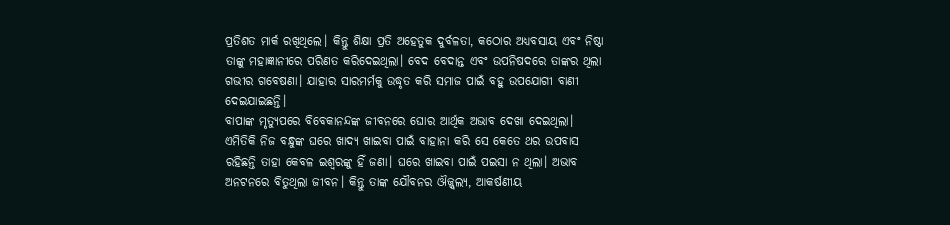ପ୍ରତିଶତ ମାର୍କ ରଖିଥିଲେ। କିନ୍ତୁ ଶିକ୍ଷା ପ୍ରତି ଅହେତୁକ ଦୁର୍ବଳତା, କଠୋର ଅଧ୍ୟବସାୟ ଏବଂ ନିଷ୍ଠା ତାଙ୍କୁ ମହାଜ୍ଞାନୀରେ ପରିଣତ କରିଦେଇଥିଲା। ବେଦ ବେଦାନ୍ତ ଏବଂ ଉପନିଷଦରେ ତାଙ୍କର ଥିଲା ଗଭୀର ଗବେଷଣା। ଯାହାର ସାରମର୍ମକୁ ଉଦ୍ଧୃତ କରି ସମାଜ ପାଇଁ ବହୁ ଉପଯୋଗୀ ବାଣୀ ଦେଇଯାଇଛନ୍ତି।
ବାପାଙ୍କ ମୃତ୍ୟୁପରେ ବିବେକାନନ୍ଦଙ୍କ ଜୀବନରେ ଘୋର ଆର୍ଥିକ ଅଭାବ ଦେଖା ଦେଇଥିଲା। ଏମିତିକି ନିଜ ବନ୍ଧୁଙ୍କ ଘରେ ଖାଦ୍ୟ ଖାଇବା ପାଇଁ ବାହାନା କରି ସେ କେତେ ଥର ଉପବାସ ରହିଛନ୍ତି ତାହା କେବଳ ଇଶ୍ୱରଙ୍କୁ ହିଁ ଜଣା। ଘରେ ଖାଇବା ପାଇଁ ପଇସା ନ ଥିଲା। ଅଭାବ ଅନଟନରେ ବିତୁଥିଲା ଜୀବନ। କିନ୍ତୁ ତାଙ୍କ ଯୌବନର ଔଜ୍ଜ୍ୱଲ୍ୟ, ଆକର୍ଷଣୀୟ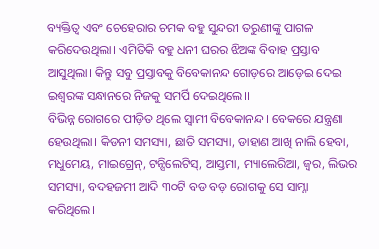ବ୍ୟକ୍ତିତ୍ୱ ଏବଂ ଚେହେରାର ଚମକ ବହୁ ସୁନ୍ଦରୀ ତରୁଣୀଙ୍କୁ ପାଗଳ କରିଦେଉଥିଲା। ଏମିତିକି ବହୁ ଧନୀ ଘରର ଝିଅଙ୍କ ବିବାହ ପ୍ରସ୍ତାବ ଆସୁଥିଲା। କିନ୍ତୁ ସବୁ ପ୍ରସ୍ତାବକୁ ବିବେକାନନ୍ଦ ଗୋଡ଼ରେ ଆଡ଼େଇ ଦେଇ ଇଶ୍ୱରଙ୍କ ସନ୍ଧାନରେ ନିଜକୁ ସମର୍ପି ଦେଇଥିଲେ।।
ବିଭିନ୍ନ ରୋଗରେ ପୀଡ଼ିତ ଥିଲେ ସ୍ୱାମୀ ବିବେକାନନ୍ଦ। ବେକରେ ଯନ୍ତ୍ରଣା ହେଉଥିଲା। କିଡନୀ ସମସ୍ୟା, ଛାତି ସମସ୍ୟା, ଡାହାଣ ଆଖି ନାଲି ହେବା, ମଧୁମେୟ, ମାଇଗ୍ରେନ୍, ଟନ୍ସିଲେଟିସ୍, ଆସ୍ତମା, ମ୍ୟାଲେରିଆ, ଜ୍ୱର, ଲିଭର ସମସ୍ୟା, ବଦହଜମୀ ଆଦି ୩୦ଟି ବଡ ବଡ଼ ରୋଗକୁ ସେ ସାମ୍ନା କରିଥିଲେ।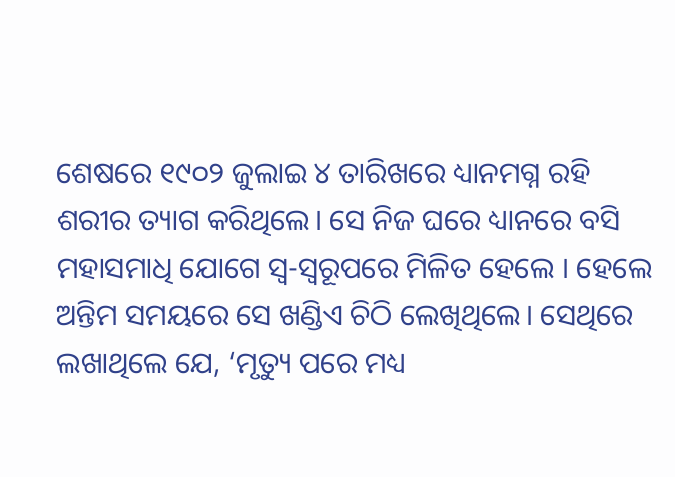ଶେଷରେ ୧୯୦୨ ଜୁଲାଇ ୪ ତାରିଖରେ ଧ୍ୟାନମଗ୍ନ ରହି ଶରୀର ତ୍ୟାଗ କରିଥିଲେ। ସେ ନିଜ ଘରେ ଧ୍ୟାନରେ ବସି ମହାସମାଧି ଯୋଗେ ସ୍ୱ-ସ୍ୱରୂପରେ ମିଳିତ ହେଲେ । ହେଲେ ଅନ୍ତିମ ସମୟରେ ସେ ଖଣ୍ଡିଏ ଚିଠି ଲେଖିଥିଲେ। ସେଥିରେ ଲଖାଥିଲେ ଯେ, ‘ମୃତ୍ୟୁ ପରେ ମଧ୍ୟ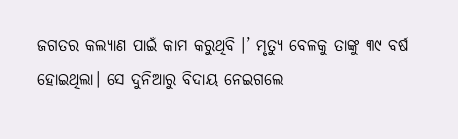ଜଗତର କଲ୍ୟାଣ ପାଇଁ କାମ କରୁଥିବି ।’ ମୃତ୍ୟୁ ବେଳକୁ ତାଙ୍କୁ ୩୯ ବର୍ଷ ହୋଇଥିଲା। ସେ ଦୁନିଆରୁ ବିଦାୟ ନେଇଗଲେ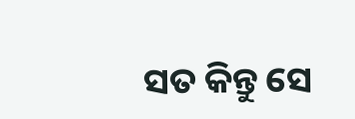ସତ କିନ୍ତୁ ସେ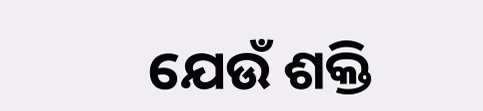ଯେଉଁ ଶକ୍ତି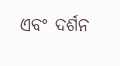ଏବଂ ଦର୍ଶନ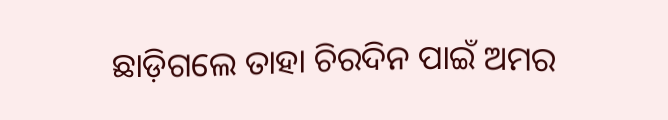ଛାଡ଼ିଗଲେ ତାହା ଚିରଦିନ ପାଇଁ ଅମର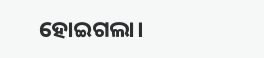ହୋଇଗଲା।